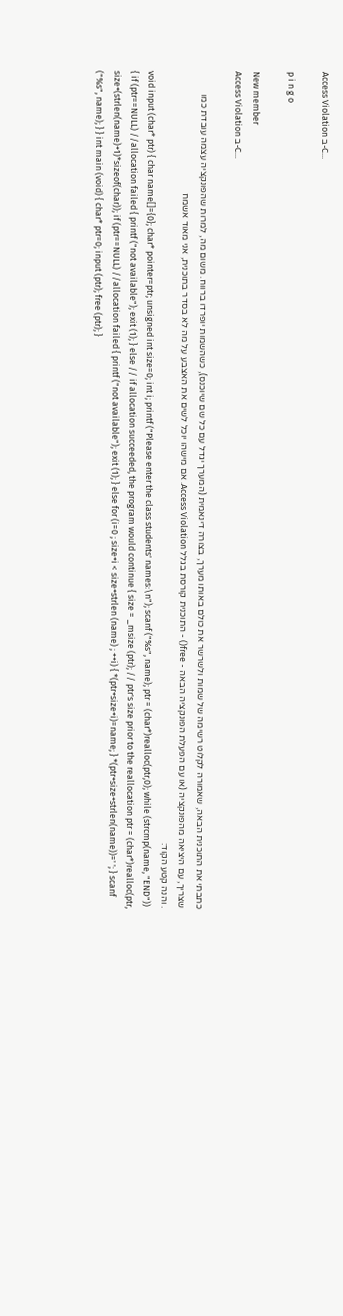Access Violation ב-C...

p i n g o

New member
Access Violation ב-C...

כתבתי את התוכנית הבאה, שאמורה לקלוט רשימה של שמות ולשרשר את כולם באותו מערך, בצורה דינאמית (המערך יגדל עם כל שם שיוכנס), כשהשמות יופרדו ברווח. משום מה, למרות שהפונקציה עצמה עובדת כמו שצריך, עם היציאה מהפונקציה (או עם הפעלת הפונקציה הבאה - free() - התוכנית קורסת בגלל Access Violation. אם מישהו יוכל לשים את האצבע על מה לא בסדר בתוכנית, אני מאוד אשמח
. והנה קטע הקוד:
void input (char* ptr) { char name[]={0}; char* pointer=ptr; unsigned int size=0; int i; printf ("Please enter the class students' names:\n"); scanf ("%s", name); ptr = (char*)realloc(ptr,0); while (strcmp(name, "END")) { if (ptr==NULL) //allocation failed { printf ("not available"); exit (1); } else // if allocation succeeded, the program would continue { size = _msize (ptr); // ptr's size prior to the reallocation ptr = (char*)realloc(ptr, size+(strlen(name)+1)*sizeof(char)); if (ptr==NULL) //allocation failed { printf ("not available"); exit (1); } else for (i=0 ; size+i < size+strlen (name) ; ++i) { *(ptr+size+i)=name; } *(ptr+size+strlen(name))=' '; } scanf ("%s", name); } } int main (void) { char* ptr=0; input (ptr); free (ptr); }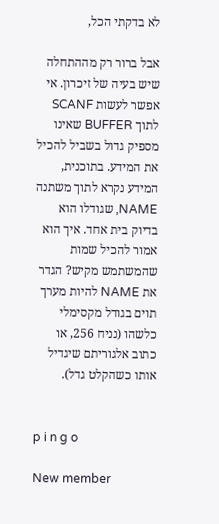לא בדקתי הכל,

אבל ברור רק מההתחלה שיש בעיה של זיכרון. אי אפשר לעשות SCANF לתוך BUFFER שאינו מספיק גדול בשביל להכיל את המידע. בתוכנית, המידע נקרא לתוך משתנה NAME, שגודלו הוא בדיוק בית אחד. איך הוא אמור להכיל שמות שהמשתמש מקיש? הגדר את NAME להיות מערך תוים בגודל מקסימלי כלשהו (נניח 256, או כתוב אלגוריתם שיגדיל אותו כשהקלט גדל).


p i n g o

New member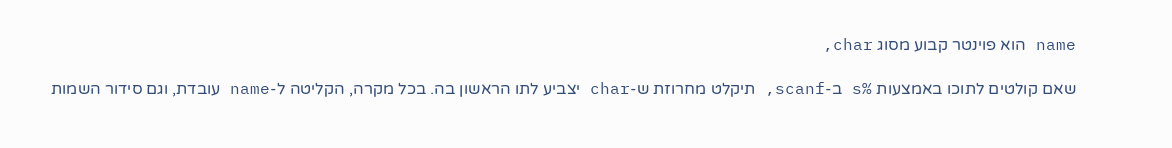name הוא פוינטר קבוע מסוג char,

שאם קולטים לתוכו באמצעות %s ב-scanf, תיקלט מחרוזת ש-char יצביע לתו הראשון בה. בכל מקרה, הקליטה ל-name עובדת, וגם סידור השמות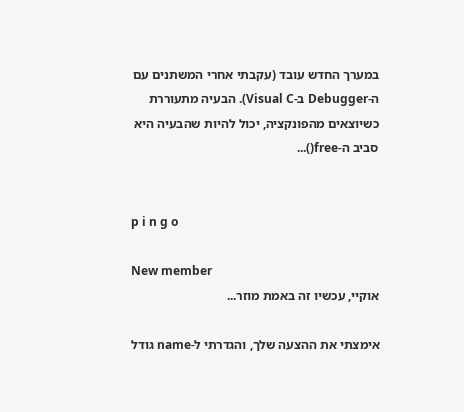במערך החדש עובד (עקבתי אחרי המשתנים עם ה-Debugger ב-Visual C). הבעיה מתעוררת כשיוצאים מהפונקציה, יכול להיות שהבעיה היא סביב ה-free()...


p i n g o

New member
אוקיי, עכשיו זה באמת מוזר...

אימצתי את ההצעה שלך, והגדרתי ל-name גודל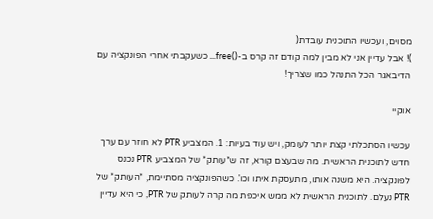מסוים, ועכשיו התוכנית עובדת(
)! אבל עדיין אני לא מבין למה קודם זה קרס ב-()free... כשעקבתי אחרי הפונקציה עם הדיבאגר הכל התנהל כמו שצריך!

אוקיי

עכשיו הסתכלתי קצת יותר לעומק, ויש עוד בעיות: 1. המצביע PTR לא חוזר עם ערך חדש לתוכנית הראשית. מה שבעצם קורא, זה ש*עותק* של המצביע PTR נכנס לפונקציה. היא משנה אותו, מתעסקת איתו וכו'. כשהפונקציה מסתיימת, *העותק* של PTR נעלם. לתוכנית הראשית לא ממש איכפת מה קרה לעותק של PTR, כי היא עדיין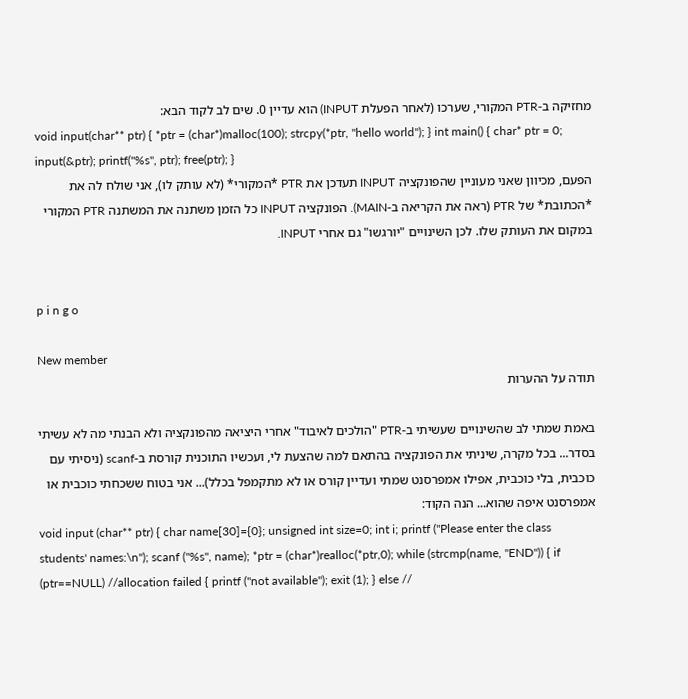מחזיקה ב-PTR המקורי, שערכו (לאחר הפעלת INPUT) הוא עדיין 0. שים לב לקוד הבא:
void input(char** ptr) { *ptr = (char*)malloc(100); strcpy(*ptr, "hello world"); } int main() { char* ptr = 0; input(&ptr); printf("%s", ptr); free(ptr); }
הפעם, מכיוון שאני מעוניין שהפונקציה INPUT תעדכן את PTR *המקורי* (לא עותק לו), אני שולח לה את *הכתובת* של PTR (ראה את הקריאה ב-MAIN). הפונקציה INPUT כל הזמן משתנה את המשתנה PTR המקורי במקום את העותק שלו. לכן השינויים "יורגשו" גם אחרי INPUT.


p i n g o

New member
תודה על ההערות

באמת שמתי לב שהשינויים שעשיתי ב-PTR "הולכים לאיבוד" אחרי היציאה מהפונקציה ולא הבנתי מה לא עשיתי בסדר... בכל מקרה, שיניתי את הפונקציה בהתאם למה שהצעת לי, ועכשיו התוכנית קורסת ב-scanf (ניסיתי עם כוכבית, בלי כוכבית, אפילו אמפרסנט שמתי ועדיין קורס או לא מתקמפל בכלל)... אני בטוח ששכחתי כוכבית או אמפרסנט איפה שהוא... הנה הקוד:
void input (char** ptr) { char name[30]={0}; unsigned int size=0; int i; printf ("Please enter the class students' names:\n"); scanf ("%s", name); *ptr = (char*)realloc(*ptr,0); while (strcmp(name, "END")) { if (ptr==NULL) //allocation failed { printf ("not available"); exit (1); } else //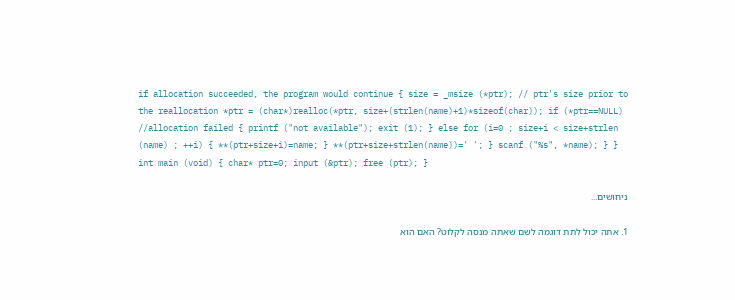if allocation succeeded, the program would continue { size = _msize (*ptr); // ptr's size prior to the reallocation *ptr = (char*)realloc(*ptr, size+(strlen(name)+1)*sizeof(char)); if (*ptr==NULL) //allocation failed { printf ("not available"); exit (1); } else for (i=0 ; size+i < size+strlen (name) ; ++i) { **(ptr+size+i)=name; } **(ptr+size+strlen(name))=' '; } scanf ("%s", *name); } } int main (void) { char* ptr=0; input (&ptr); free (ptr); }

ניחושים...

1. אתה יכול לתת דוגמה לשם שאתה מנסה לקלוט? האם הוא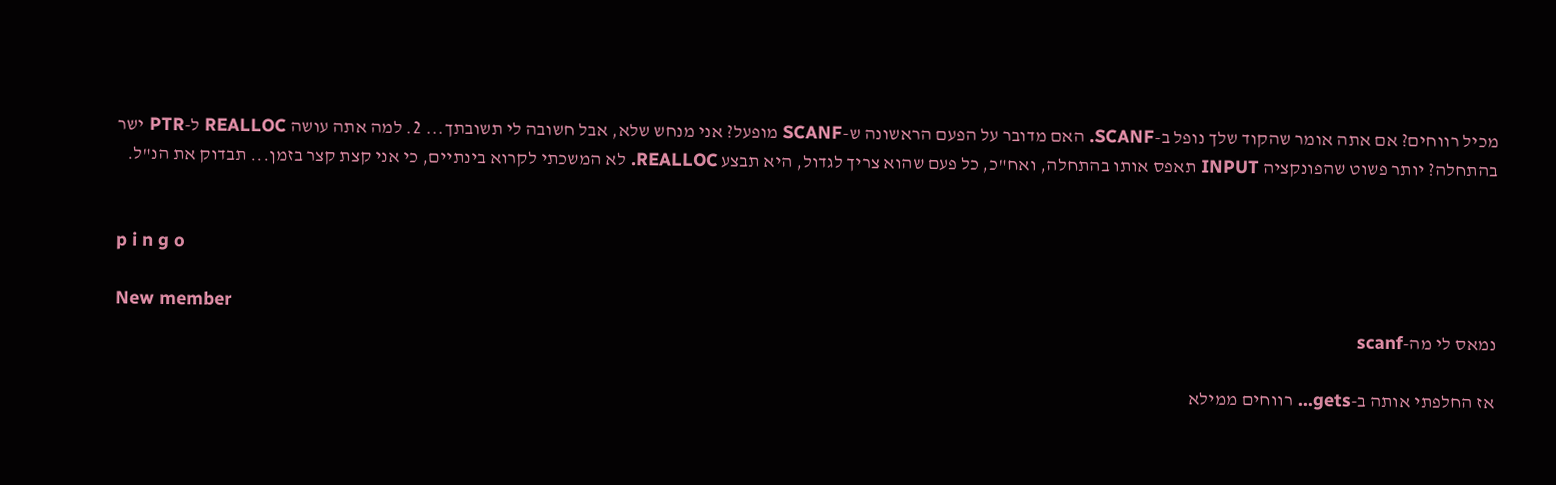מכיל רווחים? אם אתה אומר שהקוד שלך נופל ב-SCANF. האם מדובר על הפעם הראשונה ש-SCANF מופעל? אני מנחש שלא, אבל חשובה לי תשובתך... 2. למה אתה עושה REALLOC ל-PTR ישר בהתחלה? יותר פשוט שהפונקציה INPUT תאפס אותו בהתחלה, ואח"כ, כל פעם שהוא צריך לגדול, היא תבצע REALLOC. לא המשכתי לקרוא בינתיים, כי אני קצת קצר בזמן... תבדוק את הנ"ל.


p i n g o

New member
נמאס לי מה-scanf

אז החלפתי אותה ב-gets... רווחים ממילא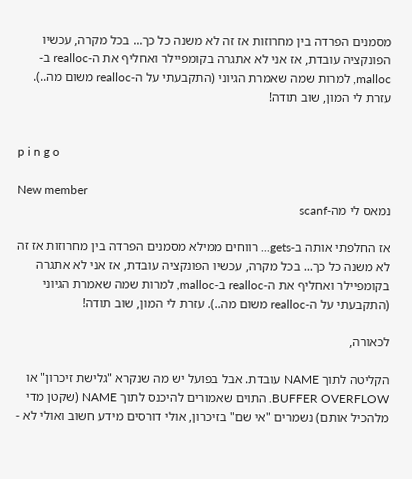מסמנים הפרדה בין מחרוזות אז זה לא משנה כל כך... בכל מקרה, עכשיו הפונקציה עובדת, אז אני לא אתגרה בקומפיילר ואחליף את ה-realloc ב-malloc, למרות שמה שאמרת הגיוני (התקבעתי על ה-realloc משום מה..). עזרת לי המון, שוב תודה!


p i n g o

New member
נמאס לי מה-scanf

אז החלפתי אותה ב-gets... רווחים ממילא מסמנים הפרדה בין מחרוזות אז זה לא משנה כל כך... בכל מקרה, עכשיו הפונקציה עובדת, אז אני לא אתגרה בקומפיילר ואחליף את ה-realloc ב-malloc, למרות שמה שאמרת הגיוני (התקבעתי על ה-realloc משום מה..). עזרת לי המון, שוב תודה!

לכאורה,

הקליטה לתוך NAME עובדת. אבל בפועל יש מה שנקרא "גלישת זיכרון" או BUFFER OVERFLOW. התוים שאמורים להיכנס לתוך NAME (שקטן מדי מלהכיל אותם) נשמרים "אי שם" בזיכרון, אולי דורסים מידע חשוב ואולי לא -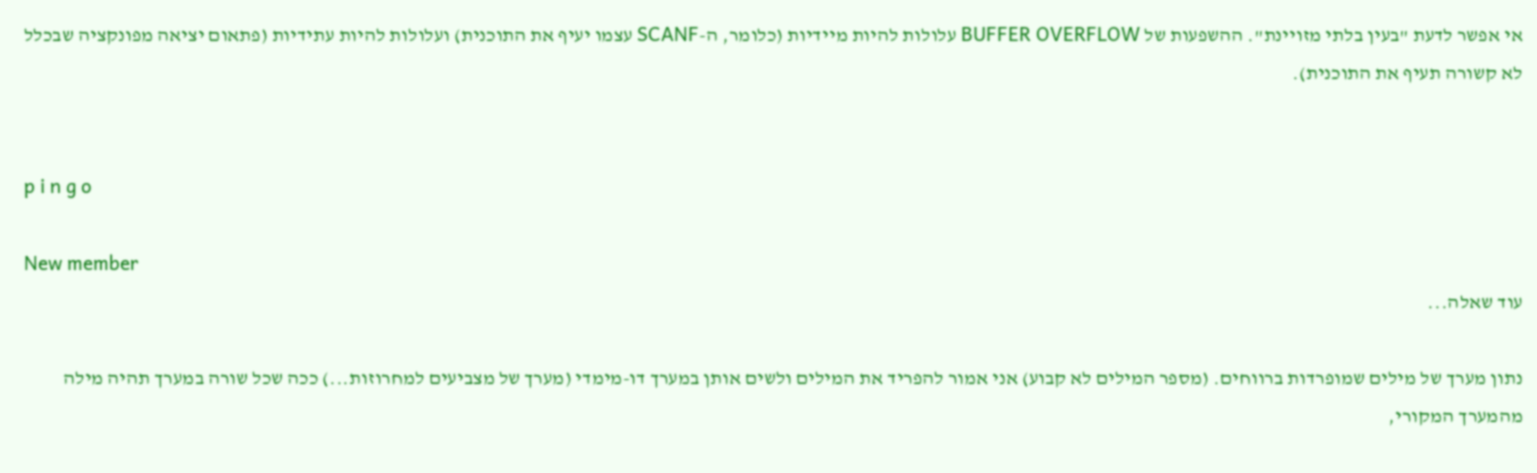אי אפשר לדעת "בעין בלתי מזויינת". ההשפעות של BUFFER OVERFLOW עלולות להיות מיידיות (כלומר, ה-SCANF עצמו יעיף את התוכנית) ועלולות להיות עתידיות (פתאום יציאה מפונקציה שבכלל לא קשורה תעיף את התוכנית).


p i n g o

New member
עוד שאלה...

נתון מערך של מילים שמופרדות ברווחים. (מספר המילים לא קבוע) אני אמור להפריד את המילים ולשים אותן במערך דו-מימדי (מערך של מצביעים למחרוזות...) ככה שכל שורה במערך תהיה מילה מהמערך המקורי,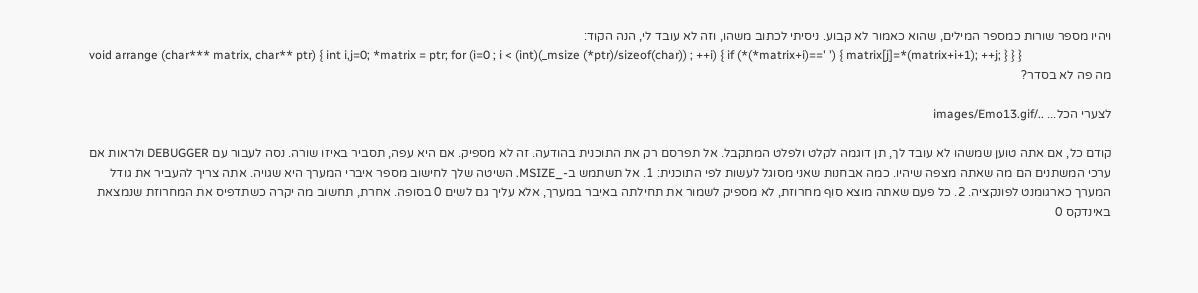ויהיו מספר שורות כמספר המילים, שהוא כאמור לא קבוע. ניסיתי לכתוב משהו, וזה לא עובד לי, הנה הקוד:
void arrange (char*** matrix, char** ptr) { int i,j=0; *matrix = ptr; for (i=0 ; i < (int)(_msize (*ptr)/sizeof(char)) ; ++i) { if (*(*matrix+i)==' ') { matrix[j]=*(matrix+i+1); ++j; } } }
מה פה לא בסדר?

לצערי הכל... ../images/Emo13.gif

קודם כל, אם אתה טוען שמשהו לא עובד לך, תן דוגמה לקלט ולפלט המתקבל. אל תפרסם רק את התוכנית בהודעה. זה לא מספיק. אם היא עפה, תסביר באיזו שורה. נסה לעבור עם DEBUGGER ולראות אם ערכי המשתנים הם מה שאתה מצפה שיהיו. כמה אבחנות שאני מסוגל לעשות לפי התוכנית: 1. אל תשתמש ב-_MSIZE. השיטה שלך לחישוב מספר איברי המערך היא שגויה. אתה צריך להעביר את גודל המערך כארגומנט לפונקציה. 2. כל פעם שאתה מוצא סוף מחרוזת, לא מספיק לשמור את תחילתה באיבר במערך, אלא עליך גם לשים 0 בסופה. אחרת, תחשוב מה יקרה כשתדפיס את המחרוזת שנמצאת באינדקס 0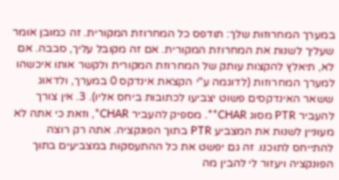במערך המחרוזות שלך: תודפס כל המחרוזת המקורית. זה כמובן אומר שעליך לשנות את המחרוזת המקורית. אם זה מקובל עליך, סבבה. אם לא, תיאלץ להקצות עותק של המחרוזת המקורית ולקשר אותו איכשהו למערך המחרוזות (לדוגמה ע"י הקצאת אינדקס 0 במערך, ולדאוג ששאר האינדקסים פשוט יצביעו לכתובות ביחס אליו). 3. אין צורך להעביר PTR מסוג CHAR**. מספיק להעביר CHAR*, וזאת כי אתה לא מעוניין לשנות את המצביע PTR בתוך הפונקציה. אתה רק רוצה להתייחס לתוכנו. זה גם יפשט את כל ההתעסקות במצביעים בתוך הפונקציה ויעזור לי להבין מה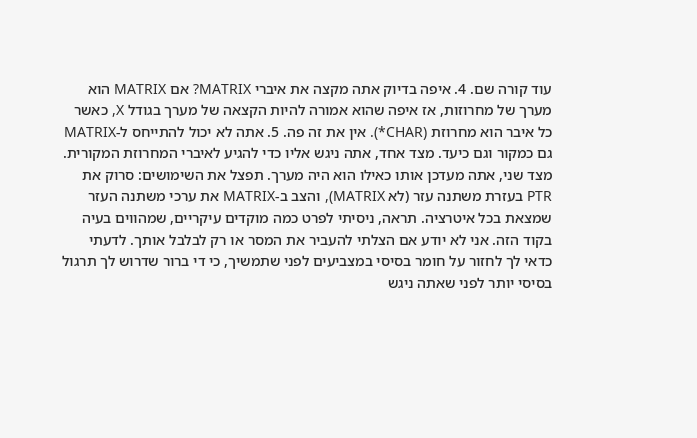עוד קורה שם. 4. איפה בדיוק אתה מקצה את איברי MATRIX? אם MATRIX הוא מערך של מחרוזות, אז איפה שהוא אמורה להיות הקצאה של מערך בגודל X, כאשר כל איבר הוא מחרוזת (CHAR*). אין את זה פה. 5. אתה לא יכול להתייחס ל-MATRIX גם כמקור וגם כיעד. מצד אחד, אתה ניגש אליו כדי להגיע לאיברי המחרוזת המקורית. מצד שני, אתה מעדכן אותו כאילו הוא היה מערך. תפצל את השימושים: סרוק את PTR בעזרת משתנה עזר (לא MATRIX), והצב ב-MATRIX את ערכי משתנה העזר שמצאת בכל איטרציה. תראה, ניסיתי לפרט כמה מוקדים עיקריים, שמהווים בעיה בקוד הזה. אני לא יודע אם הצלתי להעביר את המסר או רק לבלבל אותך. לדעתי כדאי לך לחזור על חומר בסיסי במצביעים לפני שתמשיך, כי די ברור שדרוש לך תרגול בסיסי יותר לפני שאתה ניגש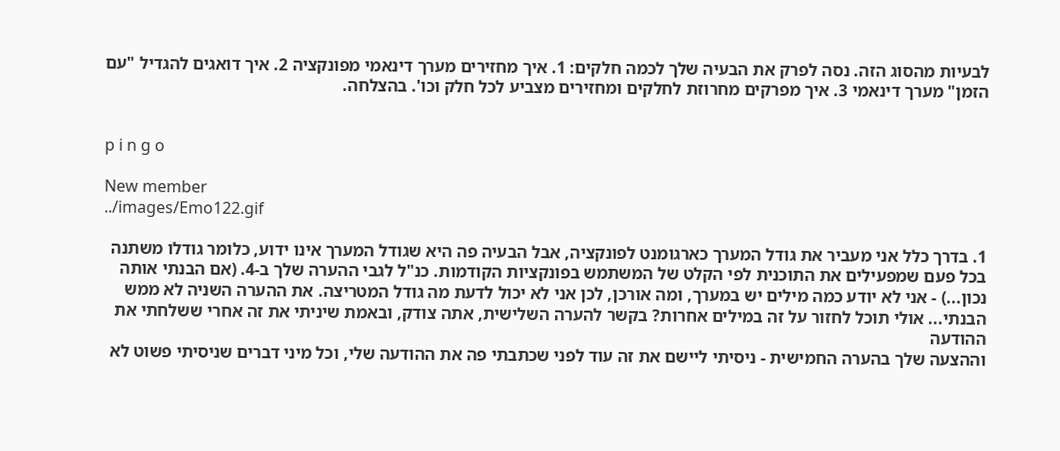לבעיות מהסוג הזה. נסה לפרק את הבעיה שלך לכמה חלקים: 1. איך מחזירים מערך דינאמי מפונקציה 2. איך דואגים להגדיל "עם הזמן" מערך דינאמי 3. איך מפרקים מחרוזת לחלקים ומחזירים מצביע לכל חלק וכו'. בהצלחה.


p i n g o

New member
../images/Emo122.gif

1. בדרך כלל אני מעביר את גודל המערך כארגומנט לפונקציה, אבל הבעיה פה היא שגודל המערך אינו ידוע, כלומר גודלו משתנה בכל פעם שמפעילים את התוכנית לפי הקלט של המשתמש בפונקציות הקודמות. כנ"ל לגבי ההערה שלך ב-4. (אם הבנתי אותה נכון...) - אני לא יודע כמה מילים יש במערך, ומה אורכן, לכן אני לא יכול לדעת מה גודל המטריצה. את ההערה השניה לא ממש הבנתי... אולי תוכל לחזור על זה במילים אחרות? בקשר להערה השלישית, אתה צודק, ובאמת שיניתי את זה אחרי ששלחתי את ההודעה
וההצעה שלך בהערה החמישית - ניסיתי ליישם את זה עוד לפני שכתבתי פה את ההודעה שלי, וכל מיני דברים שניסיתי פשוט לא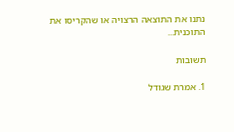נתנו את התוצאה הרצויה או שהקריסו את התוכנית...

תשובות

1. אמרת שגודל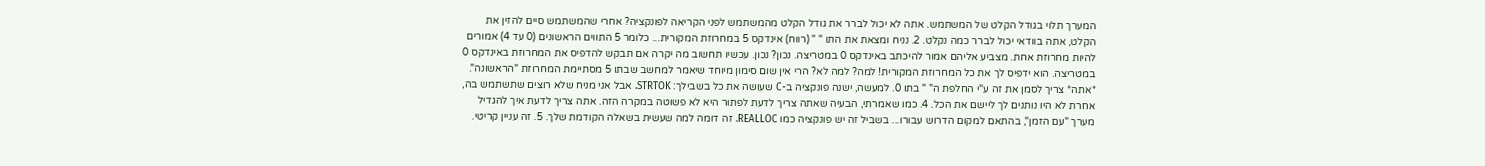המערך תלוי בגודל הקלט של המשתמש. אתה לא יכול לברר את גודל הקלט מהמשתמש לפני הקריאה לפונקציה? אחרי שהמשתמש סיים להזין את הקלט, אתה בוודאי יכול לברר כמה נקלט. 2. נניח ומצאת את התו " " (רווח) אינדקס 5 במחרוזת המקורית... כלומר 5 התווים הראשונים (0 עד 4) אמורים להיות מחרוזת אחת. מצביע אליהם אמור להיכתב באינדקס 0 במטריצה. נכון? נכון. עכשיו תחשוב מה יקרה אם תבקש להדפיס את המחרוזת באינדקס 0 במטריצה. הוא ידפיס לך את כל המחרוזת המקורית! למה? למה לא? הרי אין שום סימון מיוחד שיאמר למחשב שבתו 5 מסתיימת המחרוזת "הראשונה". *אתה* צריך לסמן את זה ע"י החלפת ה" " בתו 0. למעשה, ישנה פונקציה ב-C שעושה את כל בשבילך: STRTOK. אבל אני מניח שלא רוצים שתשתמש בה, אחרת לא היו נותנים לך ליישם את הכל. 4. כמו שאמרתי, הבעיה שאתה צריך לדעת לפתור היא לא פשוטה במקרה הזה. אתה צריך לדעת איך להגדיל מערך "עם הזמן", בהתאם למקום הדרוש עבורו... בשביל זה יש פונקציה כמו REALLOC. זה דומה למה שעשית בשאלה הקודמת שלך. 5. זה עניין קריטי.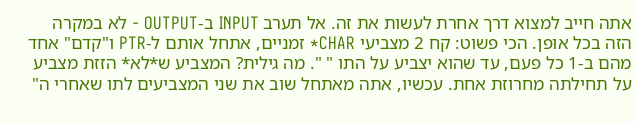אתה חייב למצוא דרך אחרת לעשות את זה. אל תערב INPUT ב-OUTPUT - לא במקרה הזה בכל אופן. הכי פשוט: קח 2 מצביעי CHAR* זמניים, אתחל אותם ל-PTR ו"קדם" אחד מהם ב-1 כל פעם, עד שהוא יצביע על התו " ". מה גילית? המצביע ש*לא* הזזת מצביע על תחילתה מחרוזת אחת. עכשיו, אתה מאתחל שוב את שני המצביעים לתו שאחרי ה"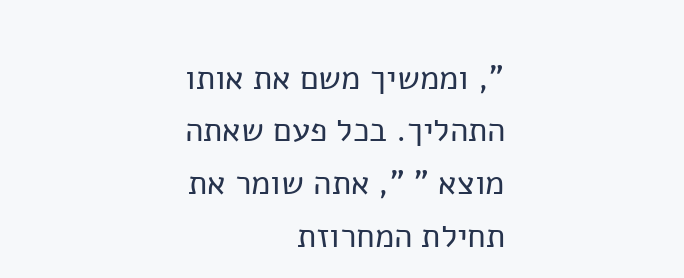", וממשיך משם את אותו התהליך. בכל פעם שאתה מוצא " ", אתה שומר את תחילת המחרוזת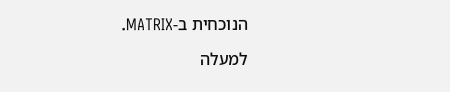הנוכחית ב-MATRIX.

למעלה